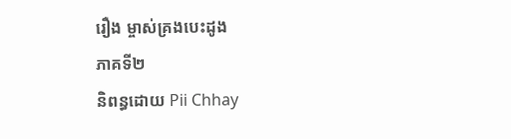រឿង ម្ចាស់គ្រងបេះដូង
ភាគទី២
និពន្ធដោយ Pii Chhay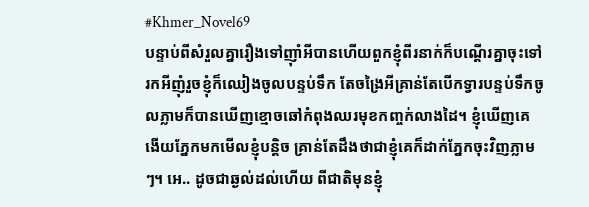#Khmer_Novel69
បន្ទាប់ពីសំរួលគ្នារឿងទៅញ៉ាំអីបានហើយពួកខ្ញុំពីរនាក់ក៏បណ្តើរគ្នាចុះទៅរកអីញុំរួចខ្ញុំក៏ឈៀងចូលបន្ទប់ទឹក តែចង្រៃអីគ្រាន់តែបើកទ្វារបន្ទប់ទឹកចូលភ្លាមក៏បានឃើញខ្មោចឆៅកំពុងឈរមុខកញ្ចក់លាងដៃ។ ខ្ញុំឃើញគេងើយភ្នែកមកមើលខ្ញុំបន្តិច គ្រាន់តែដឹងថាជាខ្ញុំគេក៏ដាក់ភ្នែកចុះវិញភ្លាមៗ។ អេ.. ដូចជាឆ្ងល់ដល់ហើយ ពីជាតិមុនខ្ញុំ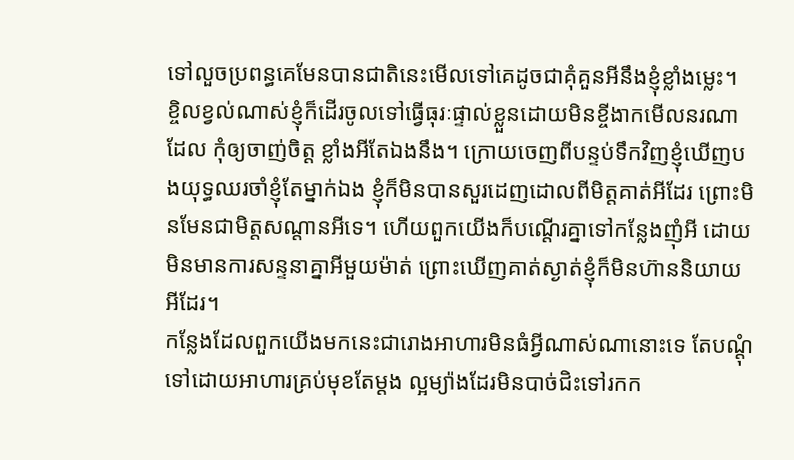ទៅលួចប្រពន្ធគេមែនបានជាតិនេះមើលទៅគេដូចជាគុំគួនអីនឹងខ្ញុំខ្លាំងម្លេះ។ ខ្ចិលខ្វល់ណាស់ខ្ញុំក៏ដើរចូលទៅធ្វើធុរៈផ្ទាល់ខ្លួនដោយមិនខ្ចីងាកមើលនរណាដែល កុំឲ្យចាញ់ចិត្ត ខ្លាំងអីតែឯងនឹង។ ក្រោយចេញពីបន្ទប់ទឹកវិញខ្ញុំឃើញបងយុទ្ធឈរចាំខ្ញុំតែម្នាក់ឯង ខ្ញុំក៏មិនបានសួរដេញដោលពីមិត្តគាត់អីដែរ ព្រោះមិនមែនជាមិត្តសណ្តានអីទេ។ ហេីយពួកយើងក៏បណ្តើរគ្នាទៅកន្លែងញុំអី ដោយមិនមានការសន្ទនាគ្នាអីមួយម៉ាត់ ព្រោះឃើញគាត់ស្ងាត់ខ្ញុំក៏មិនហ៊ាននិយាយអីដែរ។
កន្លែងដែលពួកយើងមកនេះជារោងអាហារមិនធំអ្វីណាស់ណានោះទេ តែបណ្តុំទៅដោយអាហារគ្រប់មុខតែម្តង ល្អម្យ៉ាងដែរមិនបាច់ជិះទៅរកក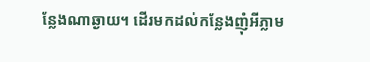ន្លែងណាឆ្ងាយ។ ដេីរមកដល់កន្លែងញុំអីភ្លាម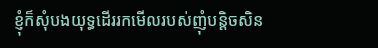ខ្ញុំក៏សុំបងយុទ្ធដើររកមើលរបស់ញុំបន្តិចសិន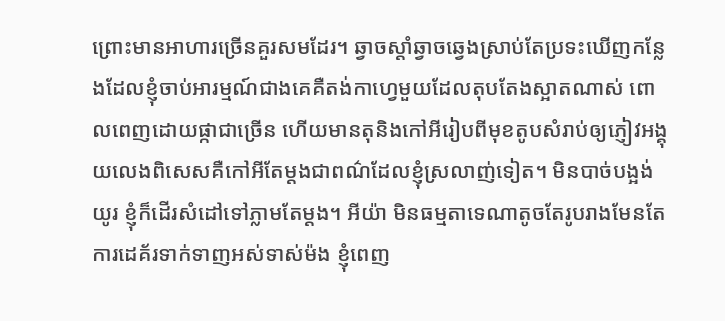ព្រោះមានអាហារច្រើនគួរសមដែរ។ ឆ្វាចស្តាំឆ្វាចឆ្វេងស្រាប់តែប្រទះឃេីញកន្លែងដែលខ្ញុំចាប់អារម្មណ៍ជាងគេគឺតង់កាហ្វេមួយដែលតុបតែងស្អាតណាស់ ពោលពេញដោយផ្កាជាច្រើន ហើយមានតុនិងកៅអីរៀបពីមុខតូបសំរាប់ឲ្យភ្ញៀវអង្គុយលេងពិសេសគឺកៅអីតែម្តងជាពណ៌ដែលខ្ញុំស្រលាញ់ទៀត។ មិនបាច់បង្អង់យូរ ខ្ញុំក៏ដើរសំដៅទៅភ្លាមតែម្តង។ អីយ៉ា មិនធម្មតាទេណាតូចតែរូបរាងមែនតែការដេគ័រទាក់ទាញអស់ទាស់ម៉ង ខ្ញុំពេញ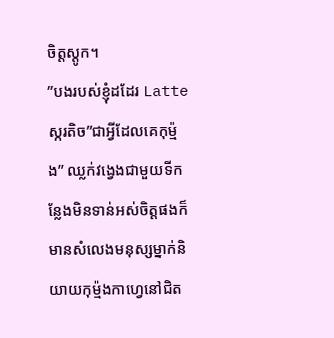ចិត្តស្តូក។
”បងរបស់ខ្ញុំដដែរ Latte ស្ករតិច”ជាអ្វីដែលគេកុម្ម៉ង” ឈ្លក់វង្វេងជាមួយទីកន្លែងមិនទាន់អស់ចិត្តផងក៏មានសំលេងមនុស្សម្នាក់និយាយកុម្ម៉ងកាហ្វេនៅជិត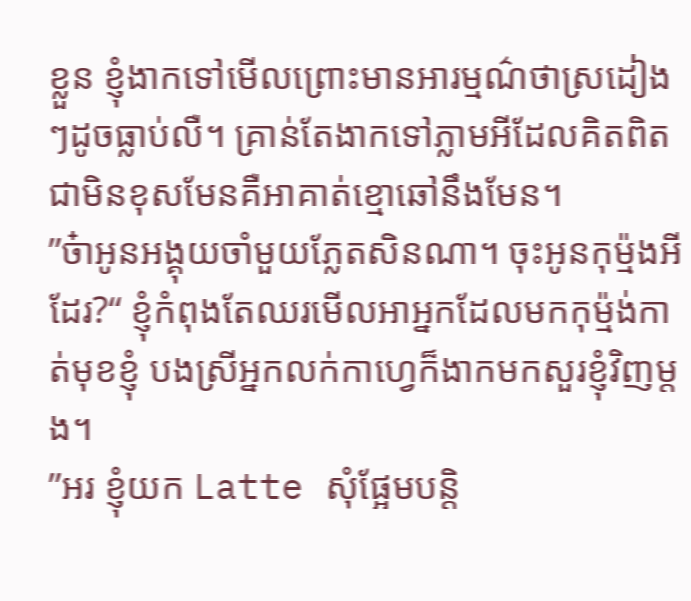ខ្លួន ខ្ញុំងាកទៅមើលព្រោះមានអារម្មណ៌ថាស្រដៀងៗដូចធ្លាប់លឺ។ គ្រាន់តែងាកទៅភ្លាមអីដែលគិតពិតជាមិនខុសមែនគឺអាគាត់ខ្មោឆៅនឹងមែន។
”ច៎ាអូនអង្គុយចាំមួយភ្លែតសិនណា។ ចុះអូនកុម្ម៉ងអីដែរ?“ ខ្ញុំកំពុងតែឈរមេីលអាអ្នកដែលមកកុម្ម៉ង់កាត់មុខខ្ញុំ បងស្រីអ្នកលក់កាហ្វេក៏ងាកមកសួរខ្ញុំវិញម្តង។
”អរ ខ្ញុំយក Latte សុំផ្អែមបន្តិ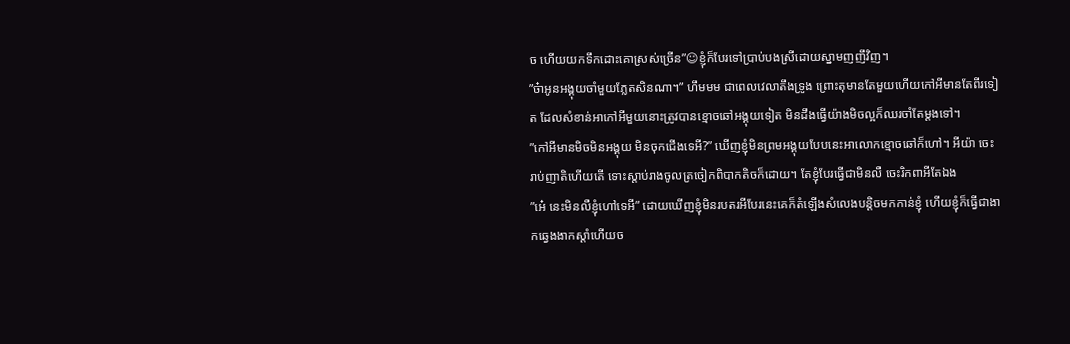ច ហើយយកទឹកដោះគោស្រស់ច្រើន”☺ខ្ញុំក៏បែរទៅប្រាប់បងស្រីដោយស្នាមញញឹវិញ។
”ច៎ាអូនអង្គុយចាំមួយភ្លែតសិនណា។” ហឹមមម ជាពេលវេលាតឹងទ្រូង ព្រោះតុមានតែមួយហើយកៅអីមានតែពីរទៀត ដែលសំខាន់អាកៅអីមួយនោះត្រូវបានខ្មោចឆៅអង្គុយទៀត មិនដឹងធ្វើយ៉ាងមិចល្អក៏ឈរចាំតែម្តងទៅ។
”កៅអីមានមិចមិនអង្គុយ មិនចុកជើងទេអី?” ឃើញខ្ញុំមិនព្រមអង្គុយបែបនេះអាលោកខ្មោចឆៅក៏ហៅ។ អីយ៉ា ចេះរាប់ញាតិហើយតើ ទោះស្តាប់រាងចូលត្រចៀកពិបាកតិចក៏ដោយ។ តែខ្ញុំបែរធ្វើជាមិនលឺ ចេះរិកពាអីតែឯង
”អេ៎ នេះមិនលឺខ្ញុំហៅទេអី” ដោយឃេីញខ្ញុំមិនរបតរអីបែរនេះគេក៏តំឡេីងសំលេងបន្តិចមកកាន់ខ្ញុំ ហេីយខ្ញុំក៏ធ្វើជាងាកឆ្វេងងាកស្តាំហើយច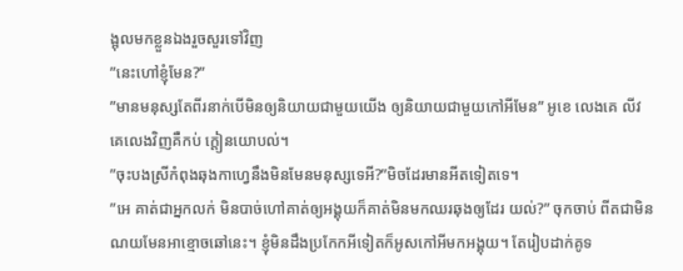ង្អុលមកខ្លួនឯងរួចសួរទៅវិញ
”នេះហៅខ្ញុំមែន?”
”មានមនុស្សតែពីរនាក់បើមិនឲ្យនិយាយជាមួយយើង ឲ្យនិយាយជាមួយកៅអីមែន” អូខេ លេងគេ លីវគេលេងវិញគឺកប់ ក្តៀនយោបល់។
”ចុះបងស្រីកំពុងឆុងកាហ្វេនឹងមិនមែនមនុស្សទេអី?”មិចដែរមានអីតទៀតទេ។
”អេ គាត់ជាអ្នកលក់ មិនបាច់ហៅគាត់ឲ្យអង្គុយក៏គាត់មិនមកឈរឆុងឲ្យដែរ យល់?” ចុកចាប់ ពីតជាមិនណយមែនអាខ្មោចឆៅនេះ។ ខ្ញុំមិនដឹងប្រកែកអីទៀតក៏អូសកៅអីមកអង្គុយ។ តែរៀបដាក់គូទ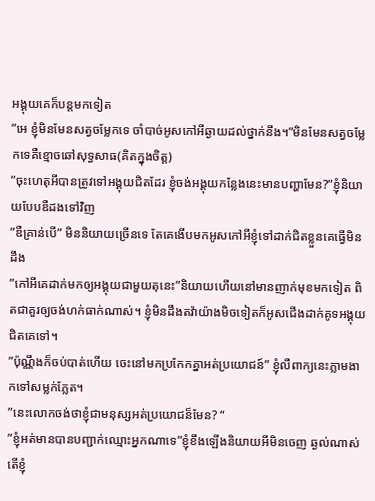អង្គុយគេក៏បន្តមកទៀត
”អេ ខ្ញុំមិនមែនសត្វចម្លែកទេ ចាំបាច់អូសកៅអីឆ្ងាយដល់ថ្នាក់នឹង។”មិនមែនសត្វចម្លែកទេគឺខ្មោចឆៅសុទ្ធសាធ(គិតក្នុងចិត្ត)
”ចុះហេតុអីបានត្រូវទៅអង្គុយជិតដែរ ខ្ញុំចង់អង្គុយកន្លែងនេះមានបញ្ហាមែន?”ខ្ញុំនិយាយបែបឌឺដងទៅវិញ
”ឌឺគ្រាន់បើ” មិននិយាយច្រើនទេ តែគេងើបមកអូសកៅអីខ្ញុំទៅដាក់ជិតខ្លួនគេធ្វើមិនដឹង
”កៅអីគេដាក់មកឲ្យអង្គុយជាមួយតុនេះ”និយាយហើយនៅមានញាក់មុខមកទៀត ពិតជាគួរឲ្យចង់ហក់ធាក់ណាស់។ ខ្ញុំមិនដឹងតវ៉ាយ៉ាងមិចទៀតក៏អូសជើងដាក់គូទអង្គុយជិតគេទៅ។
”ប៉ុណ្ណឹងក៏ចប់បាត់ហើយ ចេះនៅមកប្រកែកគ្នាអត់ប្រយោជន៍” ខ្ញុំលឺពាក្យនេះភ្លាមងាកទៅសម្លក់ភ្លែត។
”នេះលោកចង់ថាខ្ញុំជាមនុស្សអត់ប្រយោជន៏មែន? “
”ខ្ញុំអត់មានបានបញ្ជាក់ឈ្មោះអ្នកណាទេ”ខ្ញុំខឹងឡើងនិយាយអីមិនចេញ ឆ្ងល់ណាស់តើខ្ញុំ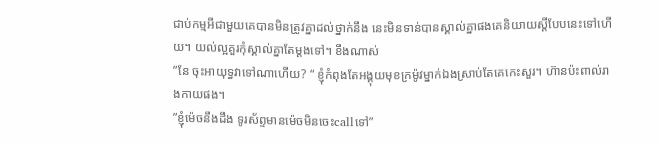ជាប់កម្មអីជាមួយគេបានមិនត្រូវគ្នាដល់ថ្នាក់នឹង នេះមិនទាន់បានស្គាល់គ្នាផងគេនិយាយស្តីបែបនេះទៅហើយ។ យល់ល្អគួរកុំស្គាល់គ្នាតែម្តងទៅ។ ខឹងណាស់
”នែ ចុះអាយុទ្ធវាទៅណាហើយ? “ ខ្ញុំកំពុងតែអង្គុយមុខក្រម៉ូវម្នាក់ឯងស្រាប់តែគេកេះសួរ។ ហ៊ានប៉ះពាល់រាងកាយផង។
”ខ្ញុំម៉េចនឹងដឹង ទូរស័ព្ទមានម៉េចមិនចេះcallទៅ”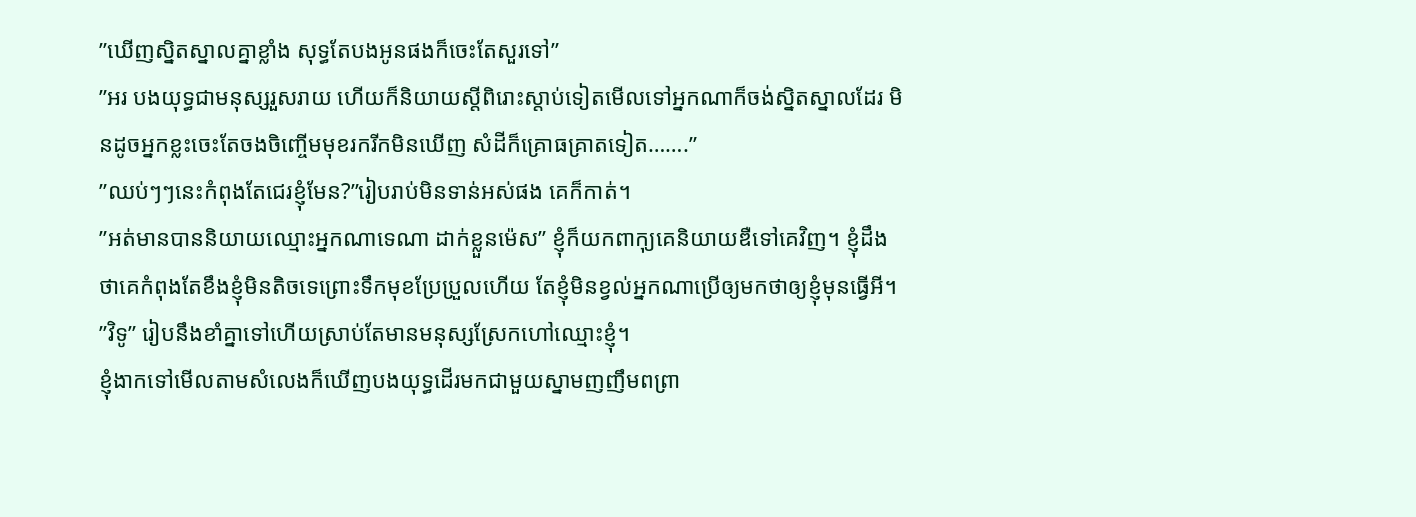”ឃើញសិ្នតស្នាលគ្នាខ្លាំង សុទ្ធតែបងអូនផងក៏ចេះតែសួរទៅ”
”អរ បងយុទ្ធជាមនុស្សរួសរាយ ហើយក៏និយាយស្តីពិរោះស្តាប់ទៀតមើលទៅអ្នកណាក៏ចង់ស្និតស្នាលដែរ មិនដូចអ្នកខ្លះចេះតែចងចិញ្ចើមមុខរករីកមិនឃើញ សំដីក៏គ្រោធគ្រាតទៀត…….”
”ឈប់ៗៗនេះកំពុងតែជេរខ្ញុំមែន?”រៀបរាប់មិនទាន់អស់ផង គេក៏កាត់។
”អត់មានបាននិយាយឈ្មោះអ្នកណាទេណា ដាក់ខ្លួនម៉េស” ខ្ញុំក៏យកពាកុ្យគេនិយាយឌឺទៅគេវិញ។ ខ្ញុំដឹងថាគេកំពុងតែខឹងខ្ញុំមិនតិចទេព្រោះទឹកមុខប្រែប្រួលហើយ តែខ្ញុំមិនខ្វល់អ្នកណាប្រើឲ្យមកថាឲ្យខ្ញុំមុនធ្វើអី។
”វិទូ” រៀបនឹងខាំគ្នាទៅហើយស្រាប់តែមានមនុស្សស្រែកហៅឈ្មោះខ្ញុំ។
ខ្ញុំងាកទៅមើលតាមសំលេងក៏ឃើញបងយុទ្ធដើរមកជាមួយស្នាមញញឹមពព្រា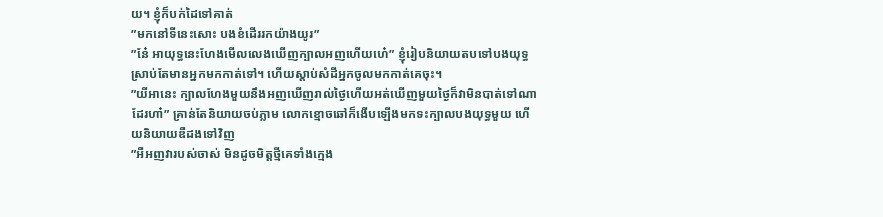យ។ ខ្ញុំក៏បក់ដៃទៅគាត់
”មកនៅទីនេះសោះ បងខំដើររកយ៉ាងយូរ”
”នែ៎ អាយុទ្ធនេះហែងមើលលេងឃើញក្បាលអញហើយហេ៎” ខ្ញុំរៀបនិយាយតបទៅបងយុទ្ធស្រាប់តែមានអ្នកមកកាត់ទៅ។ ហេីយស្តាប់សំដីអ្នកចូលមកកាត់គេចុះ។
”យីអានេះ ក្បាលហែងមួយនឹងអញឃើញរាល់ថ្ងៃហើយអត់ឃើញមួយថ្ងៃក៏វាមិនបាត់ទៅណាដែរហា៎” គ្រាន់តែនិយាយចប់ភ្លាម លោកខ្មោចឆៅក៏ងើបឡើងមកទះក្បាលបងយុទ្ធមួយ ហើយនិយាយឌឺដងទៅវិញ
”អឺអញវារបស់ចាស់ មិនដូចមិត្តថ្មីគេទាំងក្មេង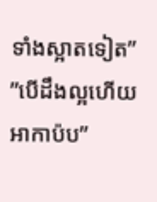ទាំងស្អាតទៀត”
”បើដឹងល្អហើយអាកាប៉ប”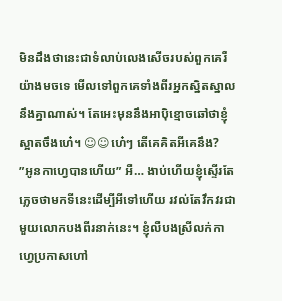មិនដឹងថានេះជាទំលាប់លេងសើចរបស់ពួកគេរឺយ៉ាងមចទេ មើលទៅពួកគេទាំងពីរអ្នកស្និតស្នាលនឹងគ្នាណាស់។ តែអេះមុននឹងអាប៉ិខ្មោចឆៅថាខ្ញុំស្អាតចឹងហេ៎។ ☺☺ហេ៎ៗ តើគេគិតអីគេនឹង?
”អូនកាហ្វេបានហើយ” អឺ… ងាប់ហើយខ្ញុំស្ទើរតែភ្លេចថាមកទីនេះដើម្បីអីទៅហើយ រវល់តែវឹកវរជាមួយលោកបងពីរនាក់នេះ។ ខ្ញុំលឺបងស្រីលក់កាហ្វេប្រកាសហៅ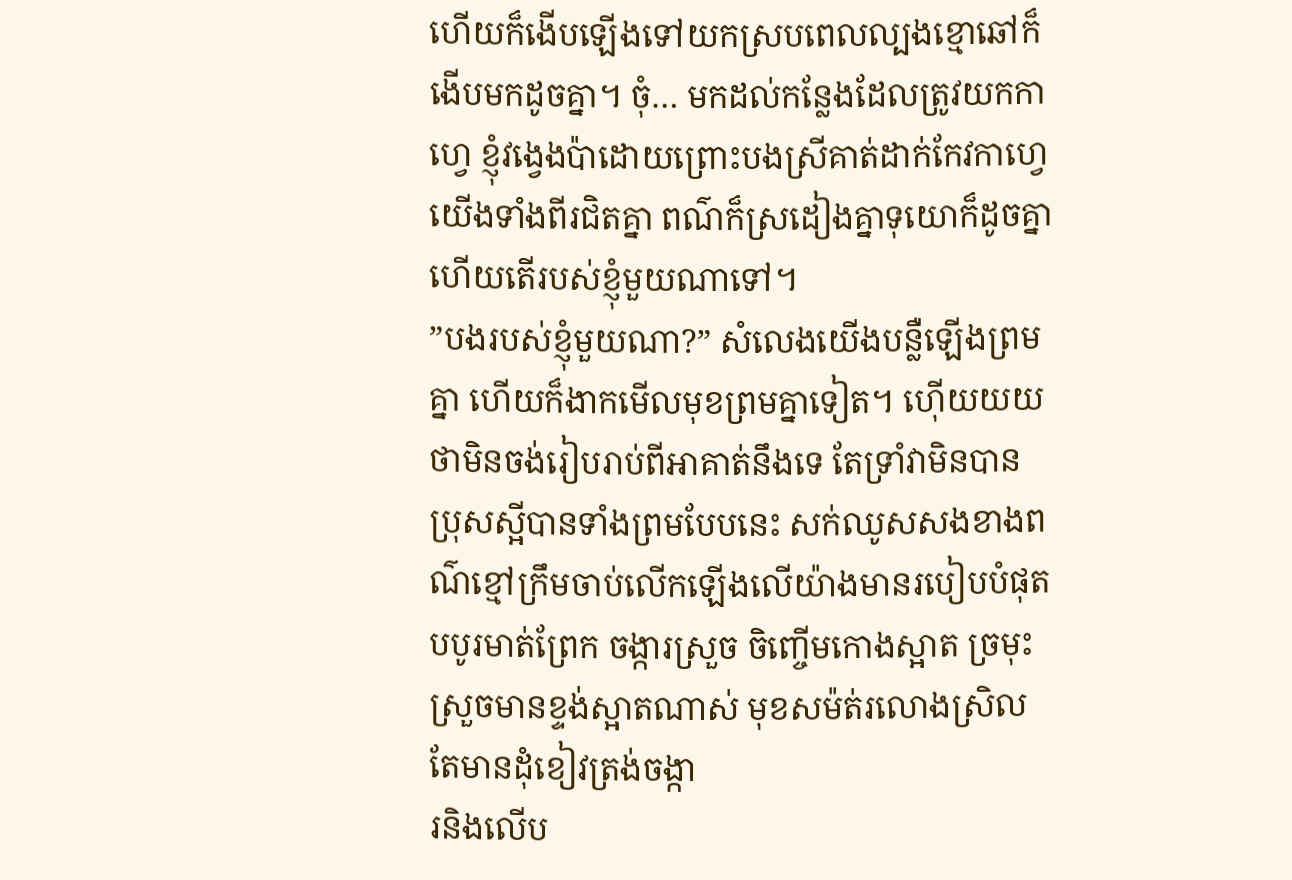ហេីយក៏ងើបឡើងទៅយកស្របពេលល្បងខ្មោឆៅក៏ងើបមកដូចគ្នា។ ចុំ… មកដល់កន្លែងដែលត្រូវយកកាហ្វេ ខ្ញុំវងេ្វងប៉ាដោយព្រោះបងស្រីគាត់ដាក់កែវកាហ្វេយើងទាំងពីរជិតគ្នា ពណ៌ក៏ស្រដៀងគ្នាទុយោក៏ដូចគ្នាហើយតើរបស់ខ្ញុំមួយណាទៅ។
”បងរបស់ខ្ញុំមួយណា?” សំលេងយើងបន្លឺឡើងព្រមគ្នា ហើយក៏ងាកមើលមុខព្រមគ្នាទៀត។ ហ៊េីយយយ ថាមិនចង់រៀបរាប់ពីអាគាត់នឹងទេ តែទ្រាំវាមិនបាន ប្រុសស្អីបានទាំងព្រមបែបនេះ សក់ឈូសសងខាងពណ៌ខ្មៅក្រឹមចាប់លើកឡើងលើយ៉ាងមានរបៀបបំផុត បបូរមាត់ព្រែក ចង្ការស្រួច ចិញ្ចើមកោងស្អាត ច្រមុះស្រួចមានខ្ទង់ស្អាតណាស់ មុខសម៉ត់រលោងស្រិល តែមានដុំខៀវត្រង់ចង្កា
រនិងលើប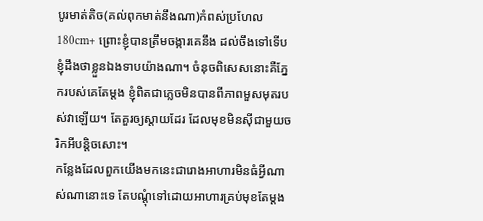បូរមាត់តិច(គល់ពុកមាត់នឹងណា)កំពស់ប្រហែល180cm+ ព្រោះខ្ញុំបានត្រឹមចង្ការគេនឹង ដល់ចឹងទៅទើបខ្ញុំដឹងថាខ្លួនឯងទាបយ៉ាងណា។ ចំនុចពិសេសនោះគឺភ្នែករបស់គេតែម្តង ខ្ញុំពិតជាភ្លេចមិនបានពីភាពមួសមុតរបស់វាឡើយ។ តែគួរឲ្យស្តាយដែរ ដែលមុខមិនស៊ីជាមួយចរិកអីបន្តិចសោះ។
កន្លែងដែលពួកយើងមកនេះជារោងអាហារមិនធំអ្វីណាស់ណានោះទេ តែបណ្តុំទៅដោយអាហារគ្រប់មុខតែម្តង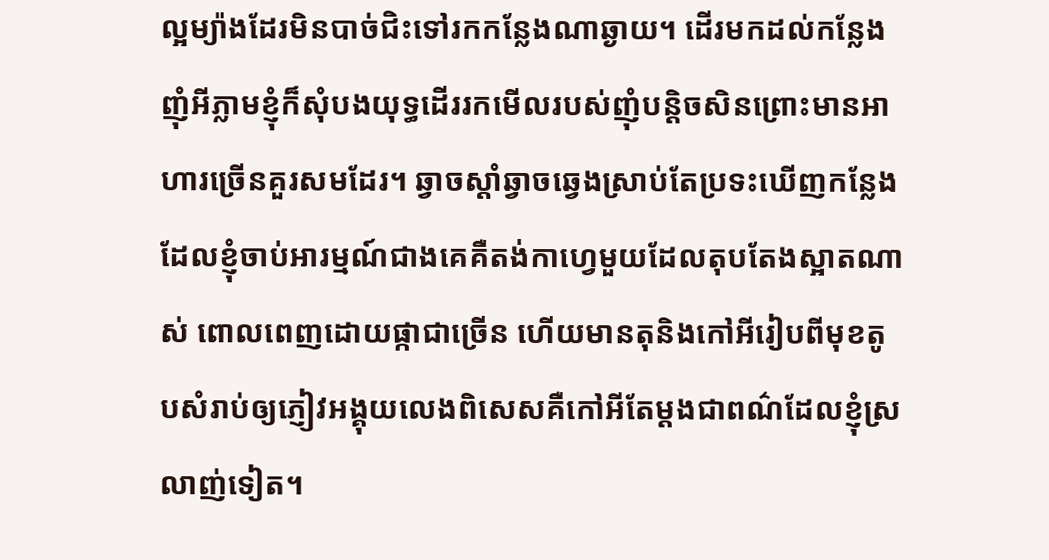ល្អម្យ៉ាងដែរមិនបាច់ជិះទៅរកកន្លែងណាឆ្ងាយ។ ដេីរមកដល់កន្លែងញុំអីភ្លាមខ្ញុំក៏សុំបងយុទ្ធដើររកមើលរបស់ញុំបន្តិចសិនព្រោះមានអាហារច្រើនគួរសមដែរ។ ឆ្វាចស្តាំឆ្វាចឆ្វេងស្រាប់តែប្រទះឃេីញកន្លែងដែលខ្ញុំចាប់អារម្មណ៍ជាងគេគឺតង់កាហ្វេមួយដែលតុបតែងស្អាតណាស់ ពោលពេញដោយផ្កាជាច្រើន ហើយមានតុនិងកៅអីរៀបពីមុខតូបសំរាប់ឲ្យភ្ញៀវអង្គុយលេងពិសេសគឺកៅអីតែម្តងជាពណ៌ដែលខ្ញុំស្រលាញ់ទៀត។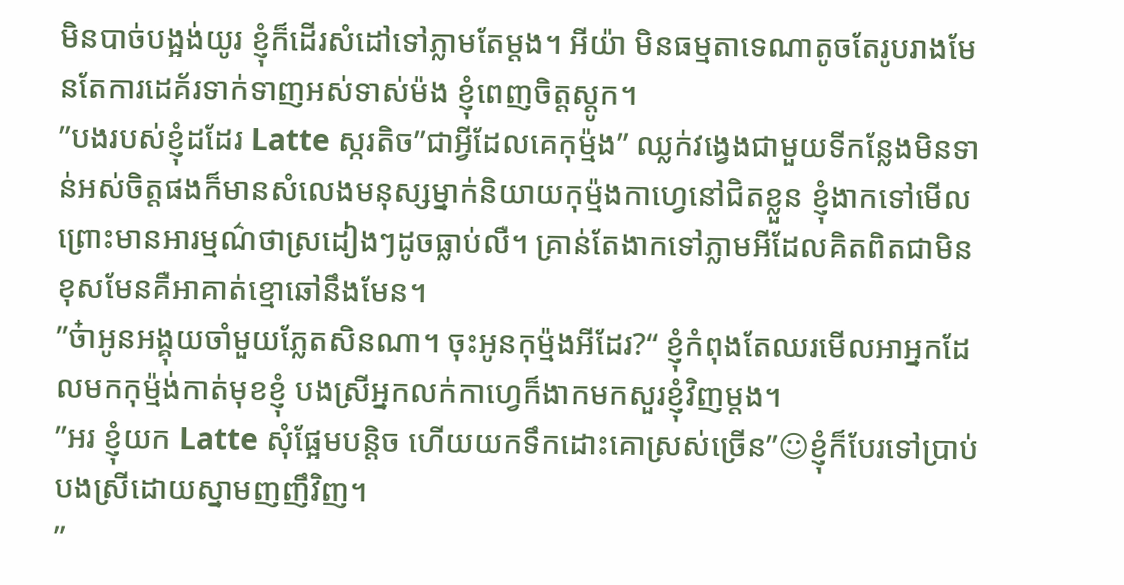មិនបាច់បង្អង់យូរ ខ្ញុំក៏ដើរសំដៅទៅភ្លាមតែម្តង។ អីយ៉ា មិនធម្មតាទេណាតូចតែរូបរាងមែនតែការដេគ័រទាក់ទាញអស់ទាស់ម៉ង ខ្ញុំពេញចិត្តស្តូក។
”បងរបស់ខ្ញុំដដែរ Latte ស្ករតិច”ជាអ្វីដែលគេកុម្ម៉ង” ឈ្លក់វង្វេងជាមួយទីកន្លែងមិនទាន់អស់ចិត្តផងក៏មានសំលេងមនុស្សម្នាក់និយាយកុម្ម៉ងកាហ្វេនៅជិតខ្លួន ខ្ញុំងាកទៅមើលព្រោះមានអារម្មណ៌ថាស្រដៀងៗដូចធ្លាប់លឺ។ គ្រាន់តែងាកទៅភ្លាមអីដែលគិតពិតជាមិនខុសមែនគឺអាគាត់ខ្មោឆៅនឹងមែន។
”ច៎ាអូនអង្គុយចាំមួយភ្លែតសិនណា។ ចុះអូនកុម្ម៉ងអីដែរ?“ ខ្ញុំកំពុងតែឈរមេីលអាអ្នកដែលមកកុម្ម៉ង់កាត់មុខខ្ញុំ បងស្រីអ្នកលក់កាហ្វេក៏ងាកមកសួរខ្ញុំវិញម្តង។
”អរ ខ្ញុំយក Latte សុំផ្អែមបន្តិច ហើយយកទឹកដោះគោស្រស់ច្រើន”☺ខ្ញុំក៏បែរទៅប្រាប់បងស្រីដោយស្នាមញញឹវិញ។
”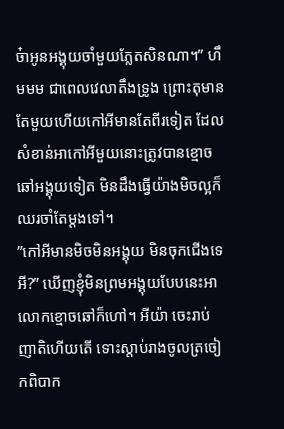ច៎ាអូនអង្គុយចាំមួយភ្លែតសិនណា។” ហឹមមម ជាពេលវេលាតឹងទ្រូង ព្រោះតុមានតែមួយហើយកៅអីមានតែពីរទៀត ដែលសំខាន់អាកៅអីមួយនោះត្រូវបានខ្មោចឆៅអង្គុយទៀត មិនដឹងធ្វើយ៉ាងមិចល្អក៏ឈរចាំតែម្តងទៅ។
”កៅអីមានមិចមិនអង្គុយ មិនចុកជើងទេអី?” ឃើញខ្ញុំមិនព្រមអង្គុយបែបនេះអាលោកខ្មោចឆៅក៏ហៅ។ អីយ៉ា ចេះរាប់ញាតិហើយតើ ទោះស្តាប់រាងចូលត្រចៀកពិបាក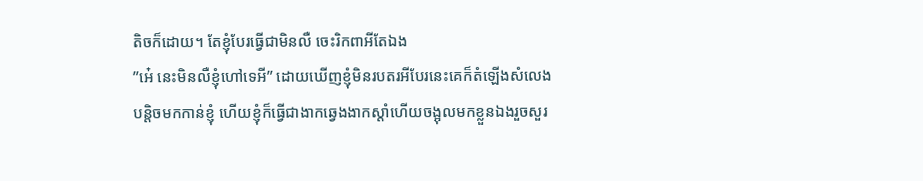តិចក៏ដោយ។ តែខ្ញុំបែរធ្វើជាមិនលឺ ចេះរិកពាអីតែឯង
”អេ៎ នេះមិនលឺខ្ញុំហៅទេអី” ដោយឃេីញខ្ញុំមិនរបតរអីបែរនេះគេក៏តំឡេីងសំលេងបន្តិចមកកាន់ខ្ញុំ ហេីយខ្ញុំក៏ធ្វើជាងាកឆ្វេងងាកស្តាំហើយចង្អុលមកខ្លួនឯងរួចសួរ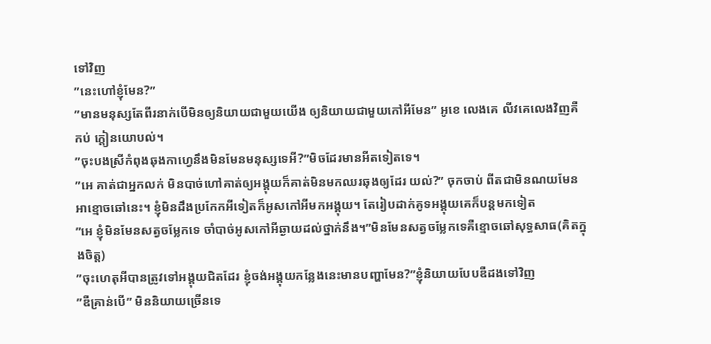ទៅវិញ
”នេះហៅខ្ញុំមែន?”
”មានមនុស្សតែពីរនាក់បើមិនឲ្យនិយាយជាមួយយើង ឲ្យនិយាយជាមួយកៅអីមែន” អូខេ លេងគេ លីវគេលេងវិញគឺកប់ ក្តៀនយោបល់។
”ចុះបងស្រីកំពុងឆុងកាហ្វេនឹងមិនមែនមនុស្សទេអី?”មិចដែរមានអីតទៀតទេ។
”អេ គាត់ជាអ្នកលក់ មិនបាច់ហៅគាត់ឲ្យអង្គុយក៏គាត់មិនមកឈរឆុងឲ្យដែរ យល់?” ចុកចាប់ ពីតជាមិនណយមែនអាខ្មោចឆៅនេះ។ ខ្ញុំមិនដឹងប្រកែកអីទៀតក៏អូសកៅអីមកអង្គុយ។ តែរៀបដាក់គូទអង្គុយគេក៏បន្តមកទៀត
”អេ ខ្ញុំមិនមែនសត្វចម្លែកទេ ចាំបាច់អូសកៅអីឆ្ងាយដល់ថ្នាក់នឹង។”មិនមែនសត្វចម្លែកទេគឺខ្មោចឆៅសុទ្ធសាធ(គិតក្នុងចិត្ត)
”ចុះហេតុអីបានត្រូវទៅអង្គុយជិតដែរ ខ្ញុំចង់អង្គុយកន្លែងនេះមានបញ្ហាមែន?”ខ្ញុំនិយាយបែបឌឺដងទៅវិញ
”ឌឺគ្រាន់បើ” មិននិយាយច្រើនទេ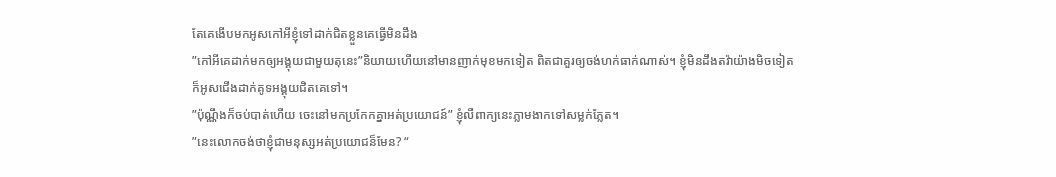តែគេងើបមកអូសកៅអីខ្ញុំទៅដាក់ជិតខ្លួនគេធ្វើមិនដឹង
”កៅអីគេដាក់មកឲ្យអង្គុយជាមួយតុនេះ”និយាយហើយនៅមានញាក់មុខមកទៀត ពិតជាគួរឲ្យចង់ហក់ធាក់ណាស់។ ខ្ញុំមិនដឹងតវ៉ាយ៉ាងមិចទៀតក៏អូសជើងដាក់គូទអង្គុយជិតគេទៅ។
”ប៉ុណ្ណឹងក៏ចប់បាត់ហើយ ចេះនៅមកប្រកែកគ្នាអត់ប្រយោជន៍” ខ្ញុំលឺពាក្យនេះភ្លាមងាកទៅសម្លក់ភ្លែត។
”នេះលោកចង់ថាខ្ញុំជាមនុស្សអត់ប្រយោជន៏មែន? “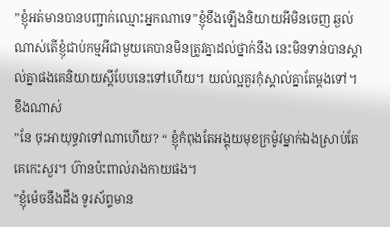”ខ្ញុំអត់មានបានបញ្ជាក់ឈ្មោះអ្នកណាទេ”ខ្ញុំខឹងឡើងនិយាយអីមិនចេញ ឆ្ងល់ណាស់តើខ្ញុំជាប់កម្មអីជាមួយគេបានមិនត្រូវគ្នាដល់ថ្នាក់នឹង នេះមិនទាន់បានស្គាល់គ្នាផងគេនិយាយស្តីបែបនេះទៅហើយ។ យល់ល្អគួរកុំស្គាល់គ្នាតែម្តងទៅ។ ខឹងណាស់
”នែ ចុះអាយុទ្ធវាទៅណាហើយ? “ ខ្ញុំកំពុងតែអង្គុយមុខក្រម៉ូវម្នាក់ឯងស្រាប់តែគេកេះសួរ។ ហ៊ានប៉ះពាល់រាងកាយផង។
”ខ្ញុំម៉េចនឹងដឹង ទូរស័ព្ទមាន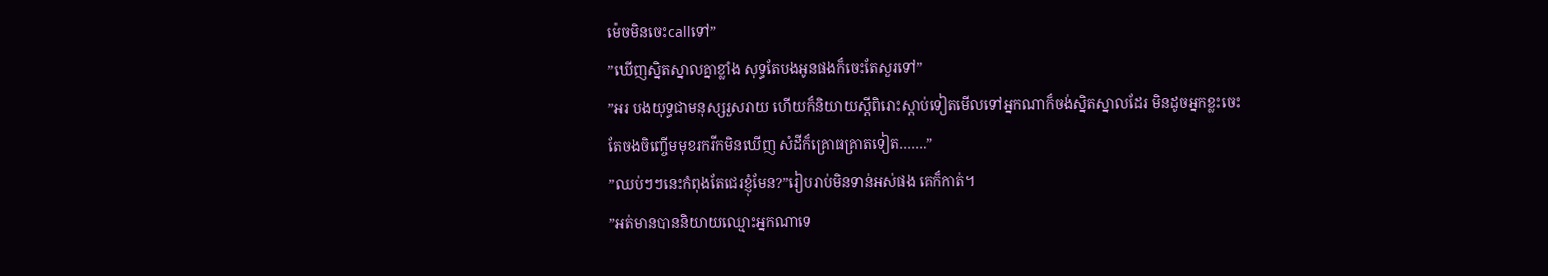ម៉េចមិនចេះcallទៅ”
”ឃើញសិ្នតស្នាលគ្នាខ្លាំង សុទ្ធតែបងអូនផងក៏ចេះតែសួរទៅ”
”អរ បងយុទ្ធជាមនុស្សរួសរាយ ហើយក៏និយាយស្តីពិរោះស្តាប់ទៀតមើលទៅអ្នកណាក៏ចង់ស្និតស្នាលដែរ មិនដូចអ្នកខ្លះចេះតែចងចិញ្ចើមមុខរករីកមិនឃើញ សំដីក៏គ្រោធគ្រាតទៀត…….”
”ឈប់ៗៗនេះកំពុងតែជេរខ្ញុំមែន?”រៀបរាប់មិនទាន់អស់ផង គេក៏កាត់។
”អត់មានបាននិយាយឈ្មោះអ្នកណាទេ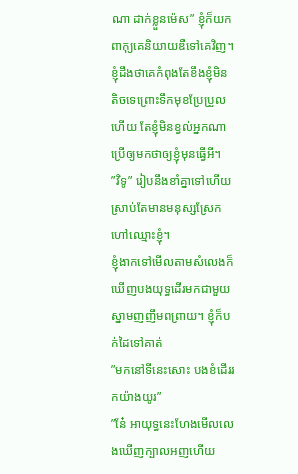ណា ដាក់ខ្លួនម៉េស” ខ្ញុំក៏យកពាកុ្យគេនិយាយឌឺទៅគេវិញ។ ខ្ញុំដឹងថាគេកំពុងតែខឹងខ្ញុំមិនតិចទេព្រោះទឹកមុខប្រែប្រួលហើយ តែខ្ញុំមិនខ្វល់អ្នកណាប្រើឲ្យមកថាឲ្យខ្ញុំមុនធ្វើអី។
”វិទូ” រៀបនឹងខាំគ្នាទៅហើយស្រាប់តែមានមនុស្សស្រែកហៅឈ្មោះខ្ញុំ។
ខ្ញុំងាកទៅមើលតាមសំលេងក៏ឃើញបងយុទ្ធដើរមកជាមួយស្នាមញញឹមពព្រាយ។ ខ្ញុំក៏បក់ដៃទៅគាត់
”មកនៅទីនេះសោះ បងខំដើររកយ៉ាងយូរ”
”នែ៎ អាយុទ្ធនេះហែងមើលលេងឃើញក្បាលអញហើយ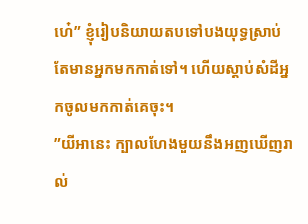ហេ៎” ខ្ញុំរៀបនិយាយតបទៅបងយុទ្ធស្រាប់តែមានអ្នកមកកាត់ទៅ។ ហេីយស្តាប់សំដីអ្នកចូលមកកាត់គេចុះ។
”យីអានេះ ក្បាលហែងមួយនឹងអញឃើញរាល់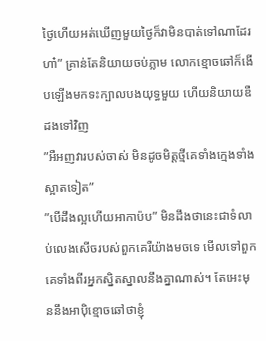ថ្ងៃហើយអត់ឃើញមួយថ្ងៃក៏វាមិនបាត់ទៅណាដែរហា៎” គ្រាន់តែនិយាយចប់ភ្លាម លោកខ្មោចឆៅក៏ងើបឡើងមកទះក្បាលបងយុទ្ធមួយ ហើយនិយាយឌឺដងទៅវិញ
”អឺអញវារបស់ចាស់ មិនដូចមិត្តថ្មីគេទាំងក្មេងទាំងស្អាតទៀត”
”បើដឹងល្អហើយអាកាប៉ប” មិនដឹងថានេះជាទំលាប់លេងសើចរបស់ពួកគេរឺយ៉ាងមចទេ មើលទៅពួកគេទាំងពីរអ្នកស្និតស្នាលនឹងគ្នាណាស់។ តែអេះមុននឹងអាប៉ិខ្មោចឆៅថាខ្ញុំ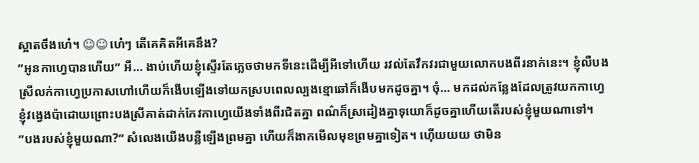ស្អាតចឹងហេ៎។ ☺☺ហេ៎ៗ តើគេគិតអីគេនឹង?
”អូនកាហ្វេបានហើយ” អឺ… ងាប់ហើយខ្ញុំស្ទើរតែភ្លេចថាមកទីនេះដើម្បីអីទៅហើយ រវល់តែវឹកវរជាមួយលោកបងពីរនាក់នេះ។ ខ្ញុំលឺបងស្រីលក់កាហ្វេប្រកាសហៅហេីយក៏ងើបឡើងទៅយកស្របពេលល្បងខ្មោឆៅក៏ងើបមកដូចគ្នា។ ចុំ… មកដល់កន្លែងដែលត្រូវយកកាហ្វេ ខ្ញុំវងេ្វងប៉ាដោយព្រោះបងស្រីគាត់ដាក់កែវកាហ្វេយើងទាំងពីរជិតគ្នា ពណ៌ក៏ស្រដៀងគ្នាទុយោក៏ដូចគ្នាហើយតើរបស់ខ្ញុំមួយណាទៅ។
”បងរបស់ខ្ញុំមួយណា?” សំលេងយើងបន្លឺឡើងព្រមគ្នា ហើយក៏ងាកមើលមុខព្រមគ្នាទៀត។ ហ៊េីយយយ ថាមិន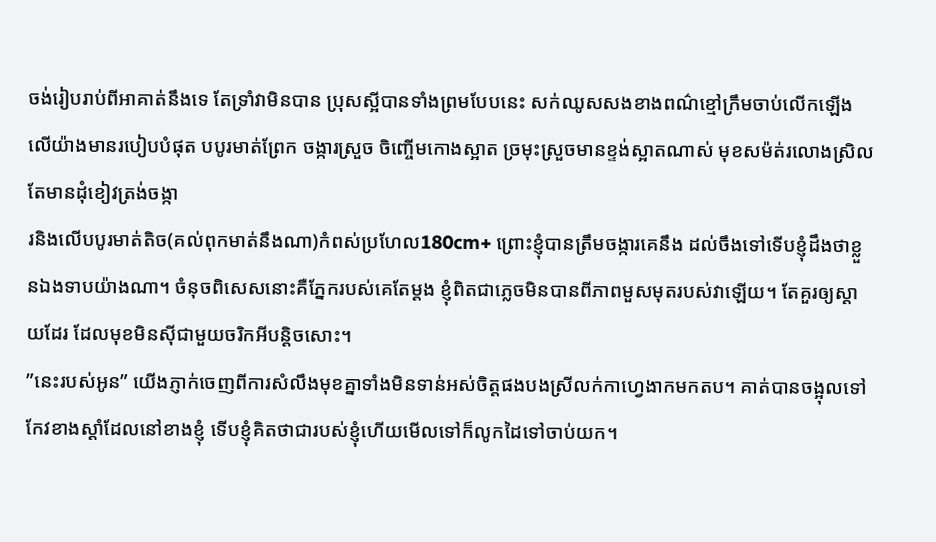ចង់រៀបរាប់ពីអាគាត់នឹងទេ តែទ្រាំវាមិនបាន ប្រុសស្អីបានទាំងព្រមបែបនេះ សក់ឈូសសងខាងពណ៌ខ្មៅក្រឹមចាប់លើកឡើងលើយ៉ាងមានរបៀបបំផុត បបូរមាត់ព្រែក ចង្ការស្រួច ចិញ្ចើមកោងស្អាត ច្រមុះស្រួចមានខ្ទង់ស្អាតណាស់ មុខសម៉ត់រលោងស្រិល តែមានដុំខៀវត្រង់ចង្កា
រនិងលើបបូរមាត់តិច(គល់ពុកមាត់នឹងណា)កំពស់ប្រហែល180cm+ ព្រោះខ្ញុំបានត្រឹមចង្ការគេនឹង ដល់ចឹងទៅទើបខ្ញុំដឹងថាខ្លួនឯងទាបយ៉ាងណា។ ចំនុចពិសេសនោះគឺភ្នែករបស់គេតែម្តង ខ្ញុំពិតជាភ្លេចមិនបានពីភាពមួសមុតរបស់វាឡើយ។ តែគួរឲ្យស្តាយដែរ ដែលមុខមិនស៊ីជាមួយចរិកអីបន្តិចសោះ។
”នេះរបស់អូន” យេីងភ្ញាក់ចេញពីការសំលឹងមុខគ្នាទាំងមិនទាន់អស់ចិត្តផងបងស្រីលក់កាហ្វេងាកមកតប។ គាត់បានចង្អុលទៅកែវខាងស្តាំដែលនៅខាងខ្ញុំ ទេីបខ្ញុំគិតថាជារបស់ខ្ញុំហើយមើលទៅក៏លូកដៃទៅចាប់យក។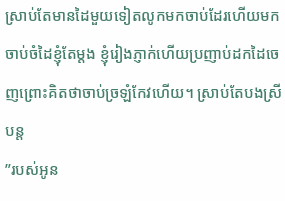ស្រាប់តែមានដៃមួយទៀតលូកមកចាប់ដែរហើយមកចាប់ចំដៃខ្ញុំតែម្តង ខ្ញុំរៀងភ្ញាក់ហើយប្រញាប់ដកដៃចេញព្រោះគិតថាចាប់ច្រឡំកែវហើយ។ ស្រាប់តែបងស្រីបន្ត
”របស់អូន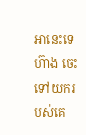អានេះទេហ៊ាង ចេះទៅយករបស់គេ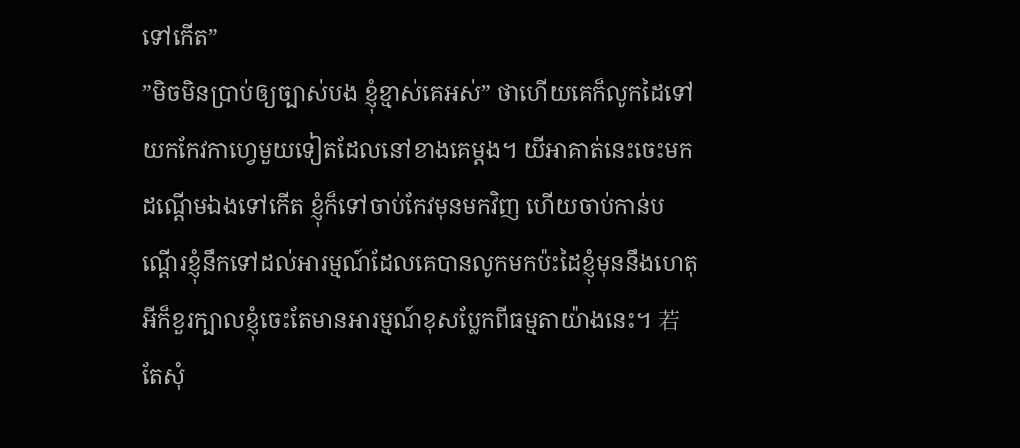ទៅកើត”
”មិចមិនប្រាប់ឲ្យច្បាស់បង ខ្ញុំខ្មាស់គេអស់” ថាហើយគេក៏លូកដៃទៅយកកែវកាហ្វេមួយទៀតដែលនៅខាងគេម្តង។ យីអាគាត់នេះចេះមកដណ្តើមឯងទៅកើត ខ្ញុំក៏ទៅចាប់កែវមុនមកវិញ ហេីយចាប់កាន់បណ្តើរខ្ញុំនឹកទៅដល់អារម្មណ៍ដែលគេបានលូកមកប៉ះដៃខ្ញុំមុននឹងហេតុអីក៏ខួរក្បាលខ្ញុំចេះតែមានអារម្មណ៍ខុសប្លែកពីធម្មតាយ៉ាងនេះ។ 若តែសុំ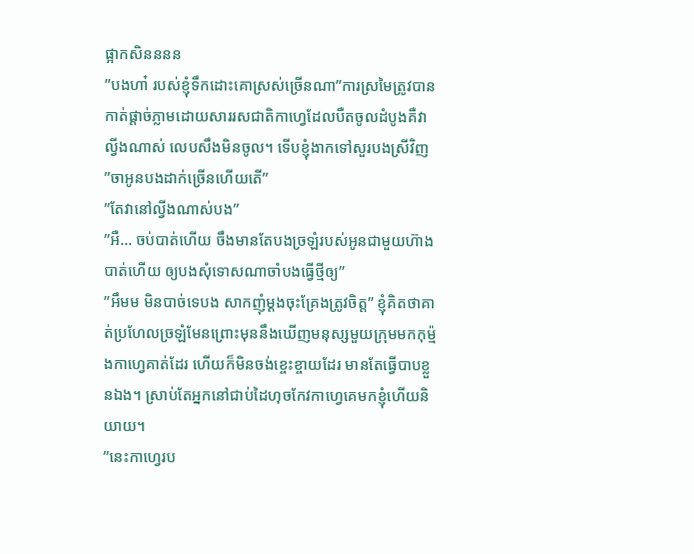ផ្អាកសិនននន
”បងហា៎ របស់ខ្ញុំទឹកដោះគោស្រស់ច្រើនណា”ការស្រមៃត្រូវបានកាត់ផ្តាច់ភ្លាមដោយសាររសជាតិកាហ្វេដែលបឺតចូលដំបូងគឺវាល្វីងណាស់ លេបសឹងមិនចូល។ ទេីបខ្ញុំងាកទៅសួរបងស្រីវិញ
”ចាអូនបងដាក់ច្រើនហើយតើ”
”តែវានៅល្វីងណាស់បង”
”អឺ… ចប់បាត់ហើយ ចឹងមានតែបងច្រឡំរបស់អូនជាមួយហ៊ាងបាត់ហើយ ឲ្យបងសុំទោសណាចាំបងធ្វើថ្មីឲ្យ”
”អឹមម មិនបាច់ទេបង សាកញុំម្តងចុះគ្រែងត្រូវចិត្ត” ខ្ញុំគិតថាគាត់ប្រហែលច្រឡំមែនព្រោះមុននឹងឃើញមនុស្សមួយក្រុមមកកុម្ម៉ងកាហ្វេគាត់ដែរ ហើយក៏មិនចង់ខ្ចេះខ្ចាយដែរ មានតែធ្វើបាបខ្លួនឯង។ ស្រាប់តែអ្នកនៅជាប់ដៃហុចកែវកាហ្វេគេមកខ្ញុំហើយនិយាយ។
”នេះកាហ្វេរប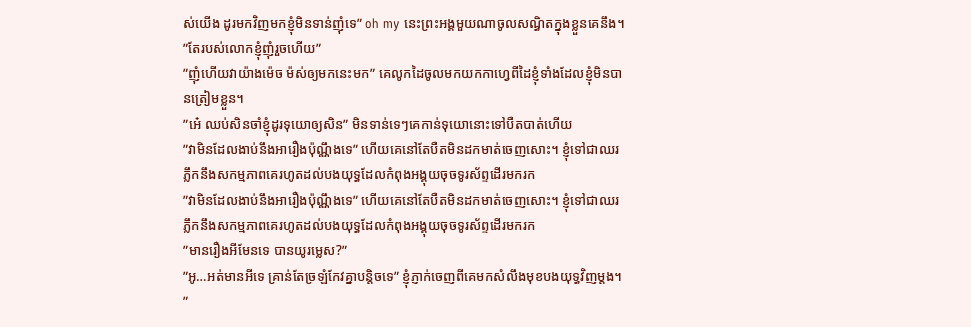ស់យើង ដូរមកវិញមកខ្ញុំមិនទាន់ញុំទេ” oh my នេះព្រះអង្គមួយណាចូលសណ្ធិតក្នុងខ្លួនគេនឹង។
”តែរបស់លោកខ្ញុំញុំរួចហើយ”
”ញុំហើយវាយ៉ាងម៉េច ម៉ស់ឲ្យមកនេះមក” គេលូកដៃចូលមកយកកាហ្វេពីដៃខ្ញុំទាំងដែលខ្ញុំមិនបានត្រៀមខ្លួន។
”អេ៎ ឈប់សិនចាំខ្ញុំដូរទុយោឲ្យសិន” មិនទាន់ទេៗគេកាន់ទុយោនោះទៅបឺតបាត់ហើយ
”វាមិនដែលងាប់នឹងអារឿងប៉ុណ្ណឹងទេ” ហើយគេនៅតែបឺតមិនដកមាត់ចេញសោះ។ ខ្ញុំទៅជាឈរភ្លឹកនឹងសកម្មភាពគេរហូតដល់បងយុទ្ធដែលកំពុងអង្គុយចុចទូរស័ព្ទដើរមករក
”វាមិនដែលងាប់នឹងអារឿងប៉ុណ្ណឹងទេ” ហើយគេនៅតែបឺតមិនដកមាត់ចេញសោះ។ ខ្ញុំទៅជាឈរភ្លឹកនឹងសកម្មភាពគេរហូតដល់បងយុទ្ធដែលកំពុងអង្គុយចុចទូរស័ព្ទដើរមករក
”មានរឿងអីមែនទេ បានយូរម្លេស?”
”អូ…អត់មានអីទេ គ្រាន់តែច្រឡំកែវគ្នាបន្តិចទេ” ខ្ញុំភ្ញាក់ចេញពីគេមកសំលឹងមុខបងយុទ្ធវិញម្តង។
”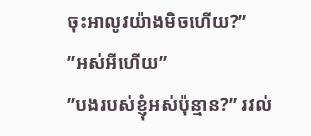ចុះអាលូវយ៉ាងមិចហើយ?”
”អស់អីហើយ”
”បងរបស់ខ្ញុំអស់ប៉ុន្មាន?” រវល់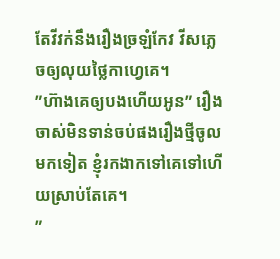តែវីវក់នឹងរឿងច្រឡំកែវ វីសភ្លេចឲ្យលុយថ្លៃកាហ្វេគេ។
”ហ៊ាងគេឲ្យបងហើយអូន” រឿងចាស់មិនទាន់ចប់ផងរឿងថ្មីចូលមកទៀត ខ្ញុំរកងាកទៅគេទៅហើយស្រាប់តែគេ។
”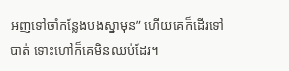អញទៅចាំកន្លែងបងស្នាមុន” ហើយគេក៏ដើរទៅបាត់ ទោះហៅក៏គេមិនឈប់ដែរ។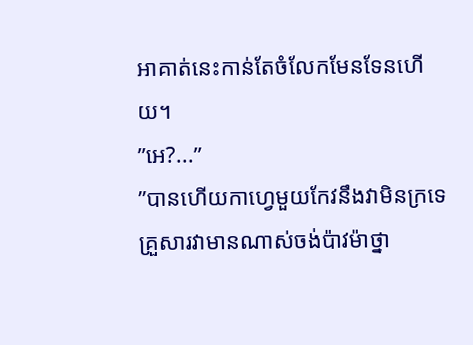អាគាត់នេះកាន់តែចំលែកមែនទែនហើយ។
”អេ?...”
”បានហើយកាហ្វេមួយកែវនឹងវាមិនក្រទេ គ្រួសារវាមានណាស់ចង់ប៉ាវម៉ាថ្នា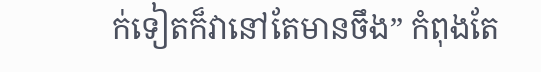ក់ទៀតក៏វានៅតែមានចឹង” កំពុងតែ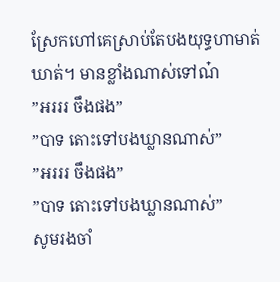ស្រែកហៅគេស្រាប់តែបងយុទ្ធហាមាត់ឃាត់។ មានខ្លាំងណាស់ទៅណ៎
”អរររ ចឹងផង”
”បាទ តោះទៅបងឃ្លានណាស់”
”អរររ ចឹងផង”
”បាទ តោះទៅបងឃ្លានណាស់”
សូមរងចាំ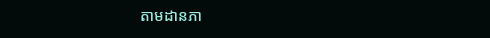តាមដានភា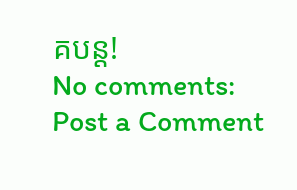គបន្ត!
No comments:
Post a Comment